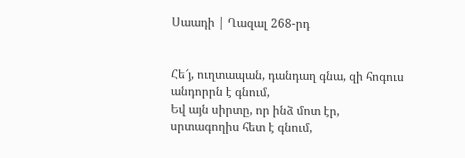Սաադի | Ղազալ 268-րդ


Հե՜յ, ուղտապան, դանդաղ գնա, զի հոգուս անդորրն է գնում,
Եվ այն սիրտը, որ ինձ մոտ էր, սրտագողիս հետ է գնում,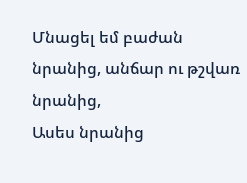Մնացել եմ բաժան նրանից, անճար ու թշվառ նրանից,
Ասես նրանից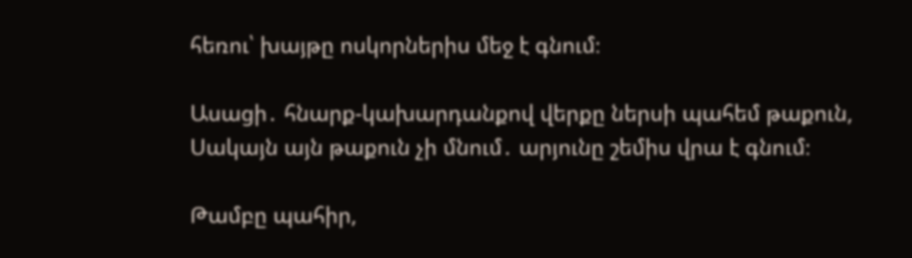հեռու՝ խայթը ոսկորներիս մեջ է գնում։

Ասացի․ հնարք-կախարդանքով վերքը ներսի պահեմ թաքուն,
Սակայն այն թաքուն չի մնում․ արյունը շեմիս վրա է գնում։

Թամբը պահիր,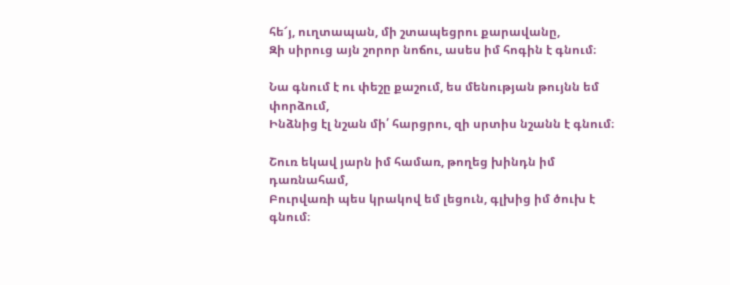հե՜յ, ուղտապան, մի շտապեցրու քարավանը,
Զի սիրուց այն շորոր նոճու, ասես իմ հոգին է գնում։

Նա գնում է ու փեշը քաշում, ես մենության թույնն եմ փորձում,
Ինձնից էլ նշան մի՛ հարցրու, զի սրտիս նշանն է գնում։

Շուռ եկավ յարն իմ համառ, թողեց խինդն իմ դառնահամ,
Բուրվառի պես կրակով եմ լեցուն, գլխից իմ ծուխ է գնում։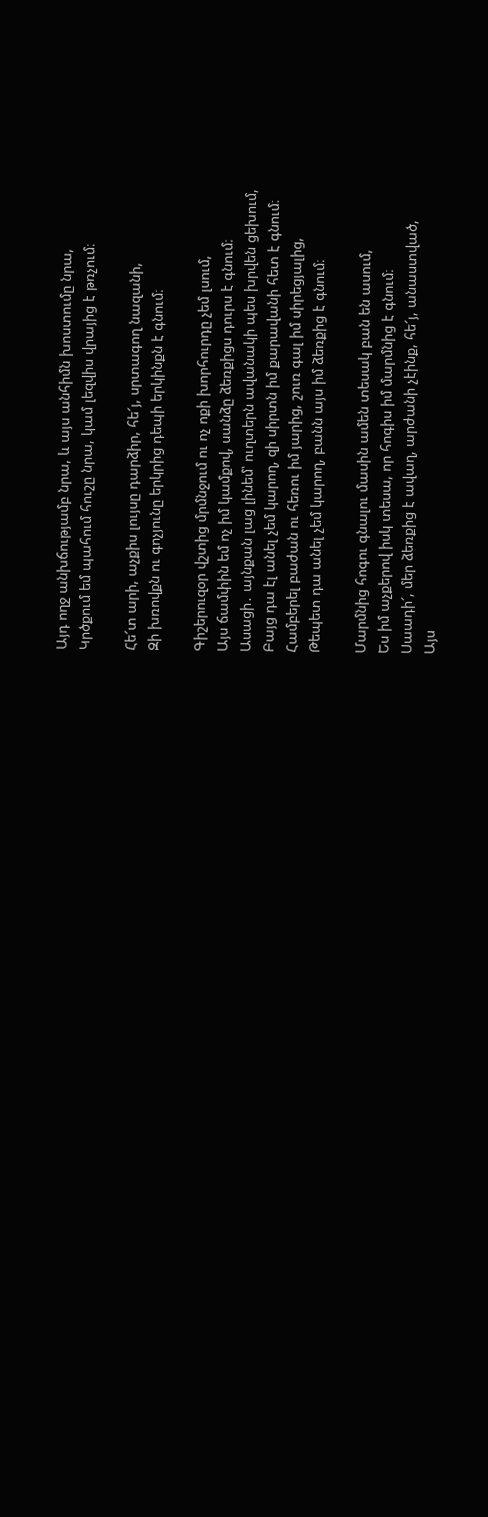Այդ ողջ անխճությամբ նրա, և այս անհիմն խոստումը նրա,
Կրծքում եմ պահում հուշը նրա, կամ լեզվիս վրայից է թռչում։

Հե՜տ արի, աչքիս լույսը դարձիր, հե՜յ, սրտագող նազանի,
Զի խռովքն ու գոչյունը երկրից դեպի երկինքն է գնում։

Գիշերուզօր վշտից մրմնջում ու ոչ ոքի խորհուրդը չեմ լսում,
Այս ճամփին եմ ոչ իմ կամքով, սանձը ձեռքիցս դուրս է գնում։
Ասացի․ այնքան լաց լինեմ՝ ուղտերն ավանակի պես խրվեն ցեխում,
Բայց դա էլ անել չեմ կարող, զի սիրտն իմ քարավանի հետ է գնում։
Համբերել բաժան ու հեռու իմ յարից, շուռ գալ իմ սիրեցյալից,
Թեպետ դա անել չեմ կարող, բանն այս իմ ձեռքից է գնում։

Մարմնից հոգու գնալու մասին ամեն տեսակ բան են ասում,
Ես իմ աչքերով իսկ տեսա, որ հոգիս իմ մարմնից է գնում։
Սաադի՜, մեր ձեռքից է ավաղ, արժանի չէինք, հե՜յ, անաստված,
Այս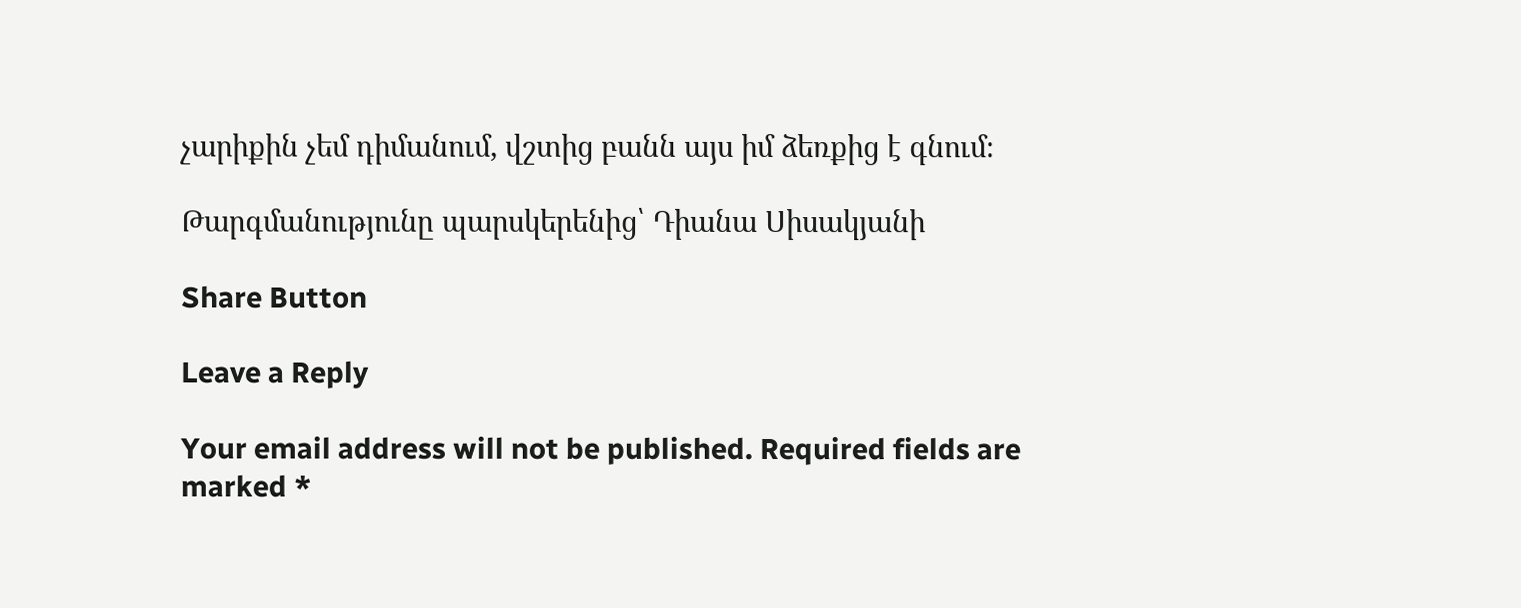չարիքին չեմ դիմանում, վշտից բանն այս իմ ձեռքից է գնում։

Թարգմանությունը պարսկերենից՝ Դիանա Սիսակյանի

Share Button

Leave a Reply

Your email address will not be published. Required fields are marked *